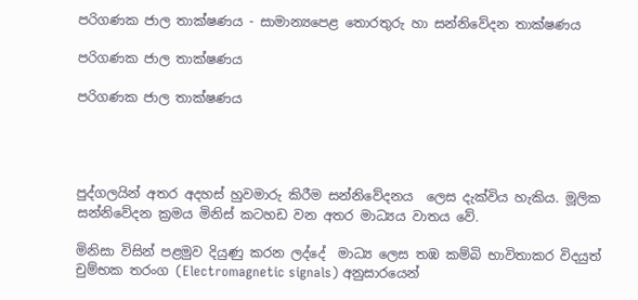පරිගණක ජාල තාක්ෂණය - සාමාන්‍යපෙළ තොරතුරු හා සන්නිවේදන තාක්ෂණය

පරිගණක ජාල තාක්ෂණය

පරිගණක ජාල තාක්ෂණය




පුද්ගලයින් අතර අදහස් හුවමාරු කිරීම සන්නිවේදනය  ලෙස දැක්විය හැකිය. මූලික සන්නිවේදන ක්‍රමය මිනිස් කටහඩ වන අතර මාධ්‍යය වාතය වේ.

මිනිසා විසින් පළමුව දියුණු කරන ලද්දේ  මාධ්‍ය ලෙස තඹ කම්බි භාවිතාකර විදයුත් චුම්භක තරංග (Electromagnetic signals) අනුසාරයෙන්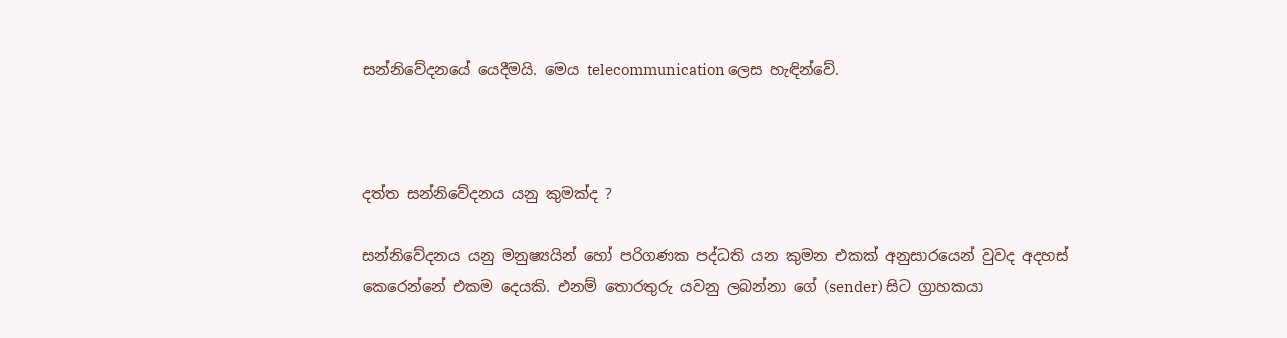සන්නිවේදනයේ යෙදීමයි. මෙය telecommunication ලෙස හැඳින්වේ.



දත්ත සන්නිවේදනය යනු කුමක්ද ?

සන්නිවේදනය යනු මනුෂ්‍යයින් හෝ පරිගණක පද්ධති යන කුමන එකක් අනුසාරයෙන් වුවද අදහස් කෙරෙන්නේ එකම දෙයකි. එනම් තොරතුරු යවනු ලබන්නා ගේ (sender) සිට ග්‍රාහකයා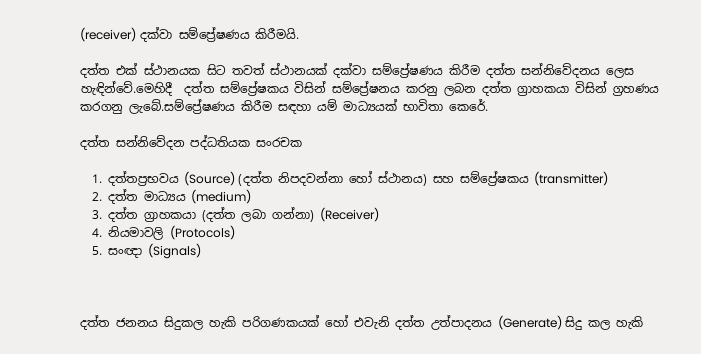(receiver) දක්වා සම්ප්‍රේෂණය කිරීමයි.

දත්ත එක් ස්ථානයක සිට තවත් ස්ථානයක් දක්වා සම්ප්‍රේෂණය කිරීම දත්ත සන්නිවේදනය ලෙස හැඳින්වේ.මෙහිදී  දත්ත සම්ප්‍රේෂකය විසින් සම්ප්‍රේෂනය කරනු ලබන දත්ත ග්‍රාහකයා විසින් ග්‍රහණය කරගනු ලැබේ.සම්ප්‍රේෂණය කිරීම සඳහා යම් මාධ්‍යයක් භාවිතා කෙරේ.

දත්ත සන්නිවේදන පද්ධතියක සංරචක

  1. දත්තප්‍රභවය (Source) (දත්ත නිපදවන්නා හෝ ස්ථානය) සහ සම්ප්‍රේෂකය (transmitter)
  2. දත්ත මාධ්‍යය (medium)
  3. දත්ත ග්‍රාහකයා (දත්ත ලබා ගන්නා) (Receiver)
  4. නියමාවලි (Protocols)
  5. සංඥා (Signals)



දත්ත ජනනය සිදුකල හැකි පරිගණකයක් හෝ එවැනි දත්ත උත්පාදනය (Generate) සිදු කල හැකි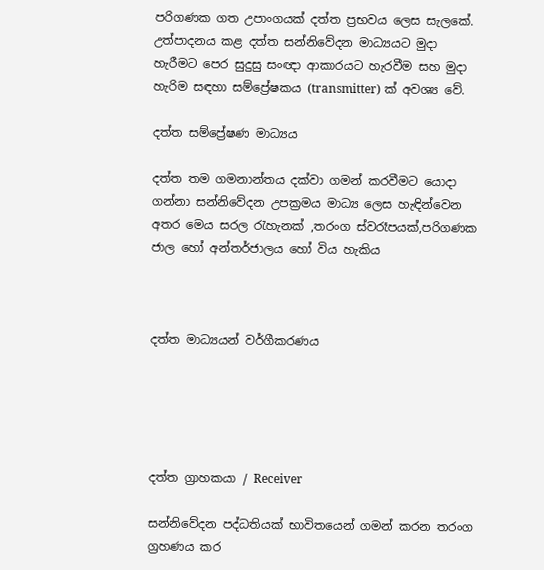පරිගණක ගත උපාංගයක් දත්ත ප්‍රභවය ලෙස සැලකේ. උත්පාදනය කළ දත්ත සන්නිවේදන මාධ්‍යයට මුදා හැරීමට පෙර සුදුසු සංඥා ආකාරයට හැරවීම සහ මුදා හැරිම සඳහා සම්ප්‍රේෂකය (transmitter) ක් අවශ්‍ය වේ.

දත්ත සම්ප්‍රේෂණ මාධ්‍යය

දත්ත තම ගමනාන්තය දක්වා ගමන් කරවීමට යොදා ගන්නා සන්නිවේදන උපක්‍රමය මාධ්‍ය ලෙස හැඳින්වෙන අතර මෙය සරල රැහැනක් ,තරංග ස්වරෑපයක්,පරිගණක ජාල හෝ අන්තර්ජාලය හෝ විය හැකිය



දත්ත මාධ්‍යයන් වර්ගීකරණය





දත්ත ග්‍රාහකයා / Receiver

සන්නිවේදන පද්ධතියක් භාවිතයෙන් ගමන් කරන තරංග ග්‍රහණය කර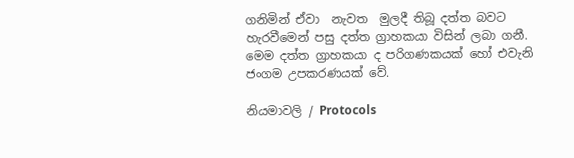ගනිමින් ඒවා  නැවත  මුලදී තිබූ දත්ත බවට හැරවීමෙන් පසු දත්ත ග්‍රාහකයා විසින් ලබා ගනී. මෙම දත්ත ග්‍රාහකයා ද පරිගණකයක් හෝ එවැනි ජංගම උපකරණයක් වේ.

නියමාවලි / Protocols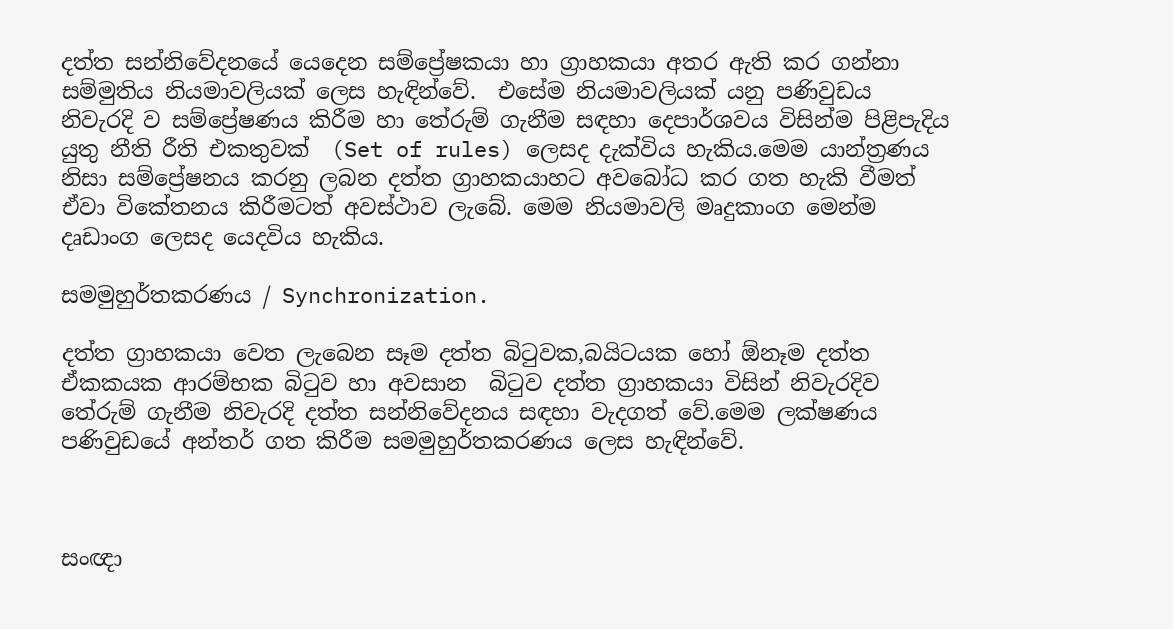දත්ත සන්නිවේදනයේ යෙදෙන සම්ප්‍රේෂකයා හා ග්‍රාහකයා අතර ඇති කර ගන්නා සම්මුතිය නියමාවලියක් ලෙස හැඳින්වේ.  එසේම නියමාවලියක් යනු පණිවුඩය නිවැරදි ව සම්ප්‍රේෂණය කිරීම හා තේරුම් ගැනීම සඳහා දෙපාර්ශවය විසින්ම පිළිපැදිය යුතු නීති රීති එකතුවක්  (Set of rules) ලෙසද දැක්විය හැකිය.මෙම යාන්ත්‍රණය නිසා සම්ප්‍රේෂනය කරනු ලබන දත්ත ග්‍රාහකයාහට අවබෝධ කර ගත හැකි වීමත් ඒවා විකේතනය කිරීමටත් අවස්ථාව ලැබේ. මෙම නියමාවලි මෘදුකාංග මෙන්ම දෘඩාංග ලෙසද යෙදවිය හැකිය.

සමමුහුර්තකරණය / Synchronization.

දත්ත ග්‍රාහකයා වෙත ලැබෙන සෑම දත්ත බිටුවක,බයිටයක හෝ ඕනෑම දත්ත ඒකකයක ආරම්භක බිටුව හා අවසාන  බිටුව දත්ත ග්‍රාහකයා විසින් නිවැරදිව තේරුම් ගැනීම නිවැරදි දත්ත සන්නිවේදනය සඳහා වැදගත් වේ.මෙම ලක්ෂණය පණිවුඩයේ අන්තර් ගත කිරීම සමමුහුර්තකරණය ලෙස හැඳින්වේ.



සංඥා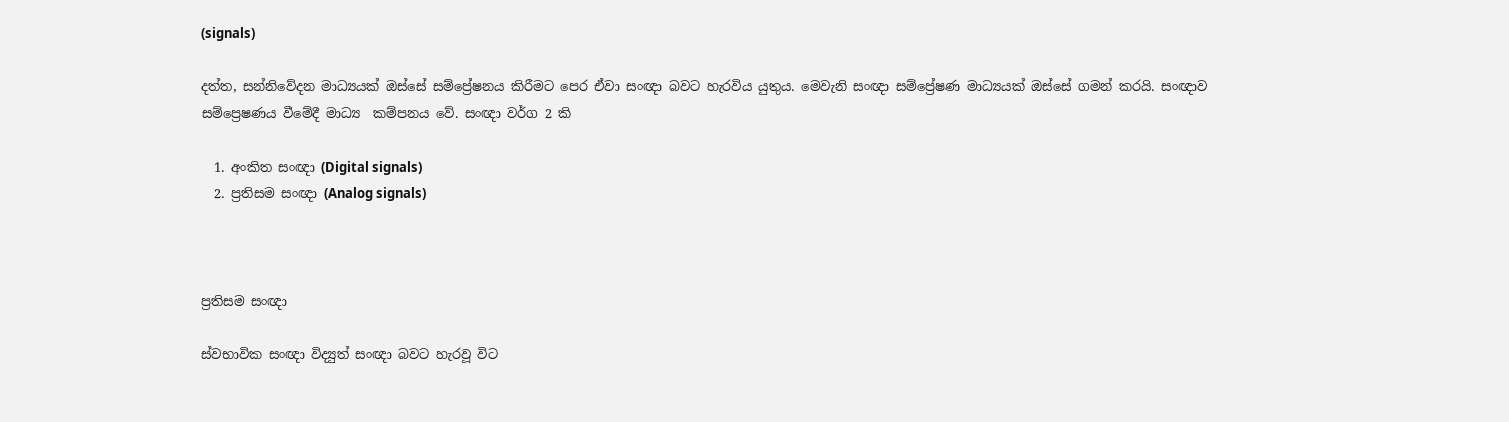(signals)

දත්ත, සන්නිවේදන මාධ්‍යයක් ඔස්සේ සම්ප්‍රේෂනය කිරීමට පෙර ඒවා සංඥා බවට හැරවිය යුතුය. මෙවැනි සංඥා සම්ප්‍රේෂණ මාධ්‍යයක් ඔස්සේ ගමන් කරයි. සංඥාව සම්ප්‍රෙෂණය වීමේදී මාධ්‍ය  කම්පනය වේ. සංඥා වර්ග 2 කි

  1. අංකිත සංඥා (Digital signals)
  2. ප්‍රතිසම සංඥා (Analog signals)



ප්‍රතිසම සංඥා

ස්වභාවික සංඥා විද්‍යුත් සංඥා බවට හැරවූ විට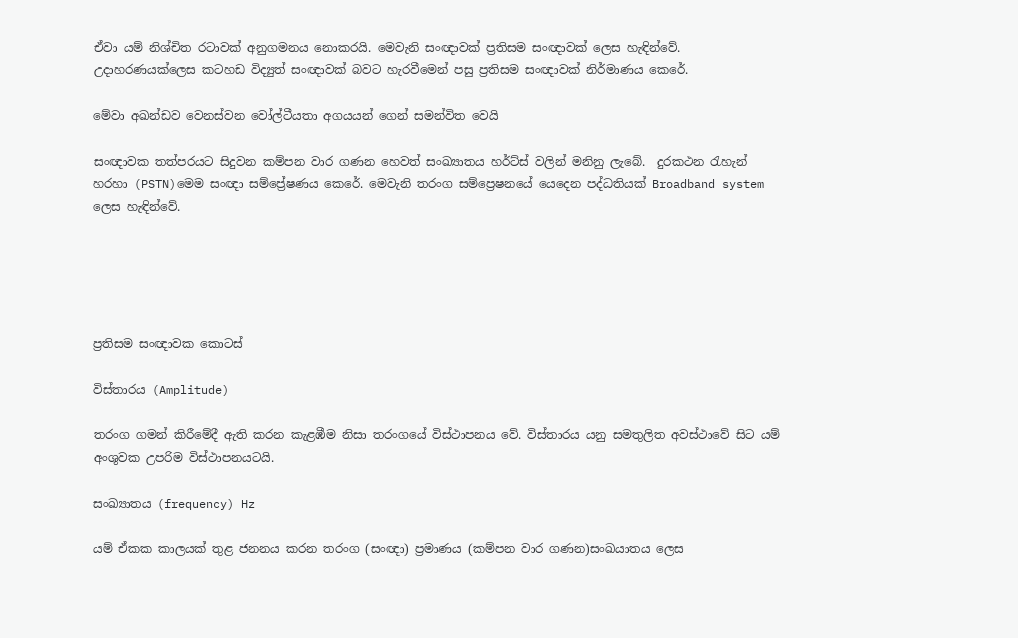ඒවා යම් නිශ්චිත රටාවක් අනුගමනය නොකරයි. මෙවැනි සංඥාවක් ප්‍රතිසම සංඥාවක් ලෙස හැඳින්වේ. උදාහරණයක්ලෙස කටහඩ විද්‍යුත් සංඥාවක් බවට හැරවීමෙන් පසු ප්‍රතිසම සංඥාවක් නිර්මාණය කෙරේ.

මේවා අඛන්ඩව වෙනස්වන වෝල්ටීයතා අගයයන් ගෙන් සමන්විත වෙයි

සංඥාවක තත්පරයට සිදුවන කම්පන වාර ගණන ‍හෙවත් සංඛ්‍යාතය හර්ට්ස් වලින් මනිනු ලැබේ.  දුරකථන රැහැන් හරහා (PSTN)මෙම සංඥා සම්ප්‍රේෂණය කෙරේ. මෙවැනි තරංග සම්ප්‍රෙෂනයේ යෙදෙන පද්ධතියක් Broadband system ලෙස හැඳින්වේ.





ප්‍රතිසම සංඥාවක කොටස්

විස්තාරය (Amplitude)

තරංග ගමන් කිරීමේදී ඇති කරන කැළඹීම නිසා තරංගයේ විස්ථාපනය වේ. විස්තාරය යනු සමතුලිත අවස්ථාවේ සිට යම් අංශුවක උපරිම විස්ථාපනයටයි.

සංඛ්‍යාතය (frequency) Hz

යම් ඒකක කාලයක් තුළ ජනනය කරන තරංග (සංඥා) ප්‍රමාණය (කම්පන වාර ගණන)සංඛයාතය ලෙස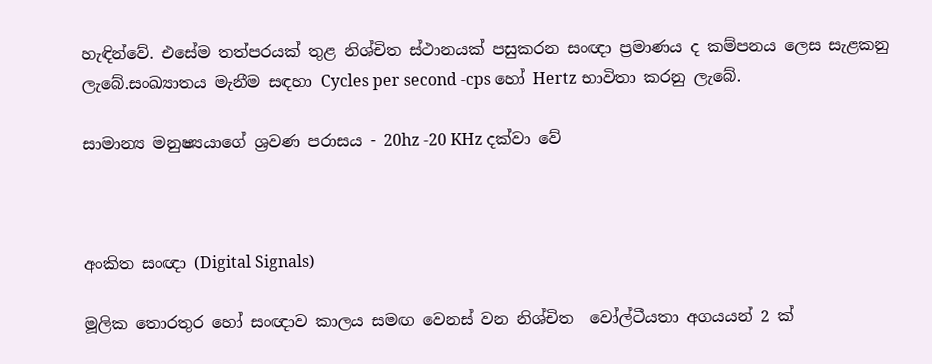හැඳින්වේ. එසේම තත්පරයක් තුළ නිශ්චිත ස්ථානයක් පසුකරන සංඥා ප්‍රමාණය ද කම්පනය ලෙස සැළකනු ලැබේ.සංඛ්‍යාතය මැනීම සඳහා Cycles per second -cps හෝ Hertz භාවිතා කරනු ලැබේ.

සාමාන්‍ය මනුෂ්‍යයාගේ ශ්‍රවණ පරාසය - 20hz -20 KHz දක්වා වේ



අංකිත සංඥා (Digital Signals)

මූලික තොරතුර හෝ සංඥාව කාලය සමඟ වෙනස් වන නිශ්චිත  වෝල්ටීයතා අගයයන් 2 ක්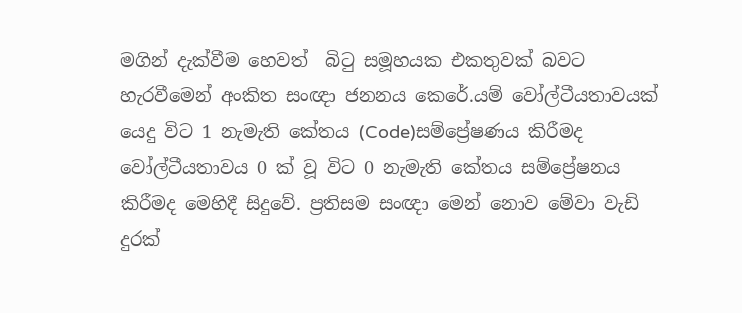මගින් දැක්වීම හෙවත්  බිටු සමූහයක එකතුවක් බවට හැරවීමෙන් අංකිත සංඥා ජනනය කෙරේ.යම් වෝල්ටීයතාවයක් යෙදු විට 1 නැමැති කේතය (Code)සම්ප්‍රේෂණය කිරීමද වෝල්ටීයතාවය 0 ක් වූ විට 0 නැමැති කේතය සම්ප්‍රේෂනය කිරීමද මෙහිදී සිදුවේ. ප්‍රතිසම සංඥා මෙන් නොව මේවා වැඩි දුරක්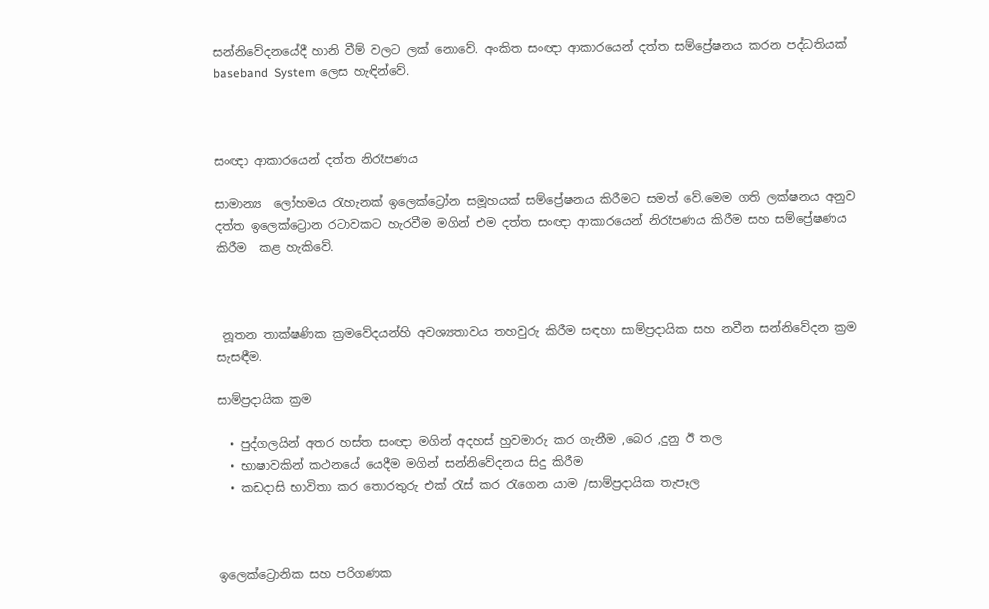සන්නිවේදනයේදී හානි වීම් වලට ලක් නොවේ. අංකිත සංඥා ආකාරයෙන් දත්ත සම්ප්‍රේෂනය කරන පද්ධතියක් baseband  System ලෙස හැඳින්වේ.



සංඥා ආකාරයෙන් දත්ත නිරෑපණය

සාමාන්‍ය  ලෝහමය රැහැනක් ඉලෙක්ට්‍රෝන සමූහයක් සම්ප්‍රේෂනය කිරීමට සමත් වේ.මෙම ගති ලක්ෂනය අනුව දත්ත ඉලෙක්ට්‍රොන රටාවකට හැරවීම මගින් එම දත්ත සංඥා ආකාරයෙන් නිරෑපණය කිරීම සහ සම්ප්‍රේෂණය කිරීම  කළ හැකිවේ.



 නූතන තාක්ෂණික ක්‍රමවේදයන්හි අවශ්‍යතාවය තහවුරු කිරීම සඳහා සාම්ප්‍රදායික සහ නවීන සන්නිවේදන ක්‍රම සැසඳීම.

සාම්ප්‍රදායික ක්‍රම

  • පුද්ගලයින් අතර හස්ත සංඥා මගින් අදහස් හුවමාරු කර ගැනීම ,බෙර ,දුනු ඊ තල
  • භාෂාවකින් කථනයේ යෙදීම මගින් සන්නිවේදනය සිදු කිරීම
  • කඩදාසි භාවිතා කර තොරතුරු එක් රැස් කර රැගෙන යාම /සාම්ප්‍රදායික තැපෑල



ඉලෙක්ට්‍රොනික සහ පරිගණක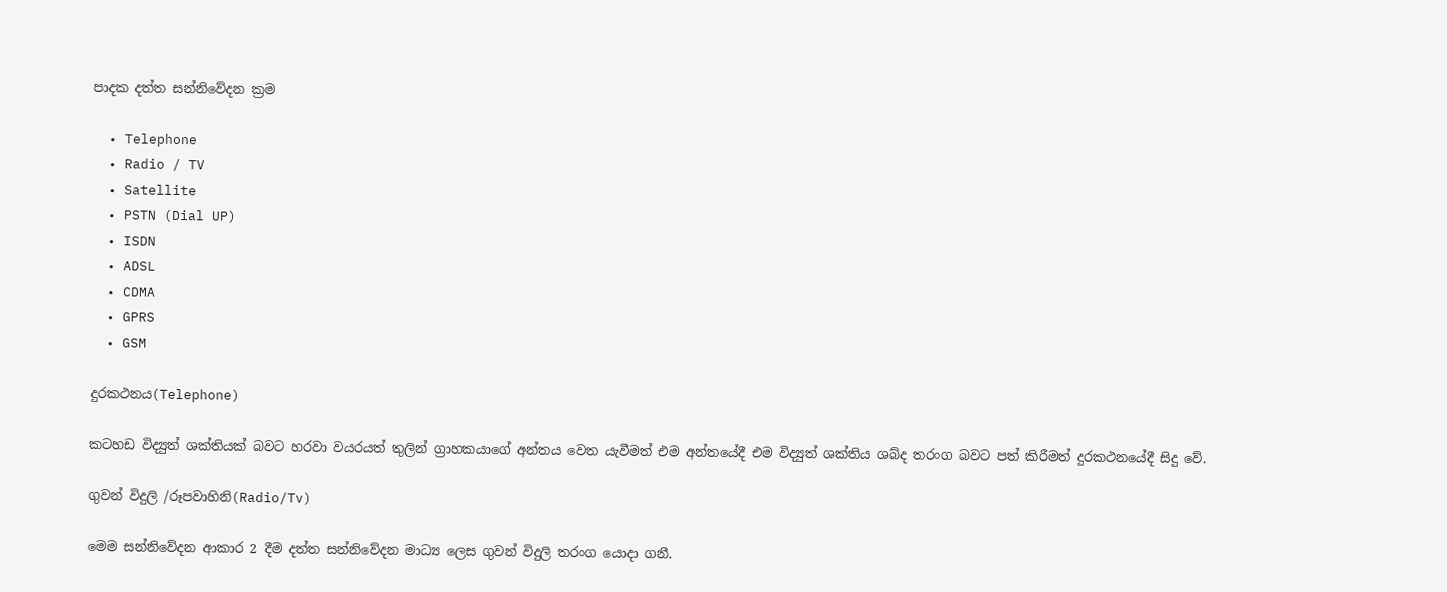පාදක දත්ත සන්නිවේදන ක්‍රම

  • Telephone
  • Radio / TV
  • Satellite
  • PSTN (Dial UP)
  • ISDN
  • ADSL
  • CDMA
  • GPRS
  • GSM

දුරකථනය(Telephone)

කටහඩ විද්‍යුත් ශක්තියක් බවට හරවා වයරයත් තුලින් ග්‍රාහකයාගේ අන්තය වෙත යැවීමත් එම අන්තයේදී එම විද්‍යුත් ශක්තිය ශබ්ද තරංග බවට පත් කිරීමත් දුරකථනයේදී සිදු වේ.

ගුවන් විදුලි /රූපවාහිනි(Radio/Tv)

මෙම සන්නිවේදන ආකාර 2 දීම දත්ත සන්නිවේදන මාධ්‍ය ලෙස ගුවන් විදුලි තරංග යොදා ගනී.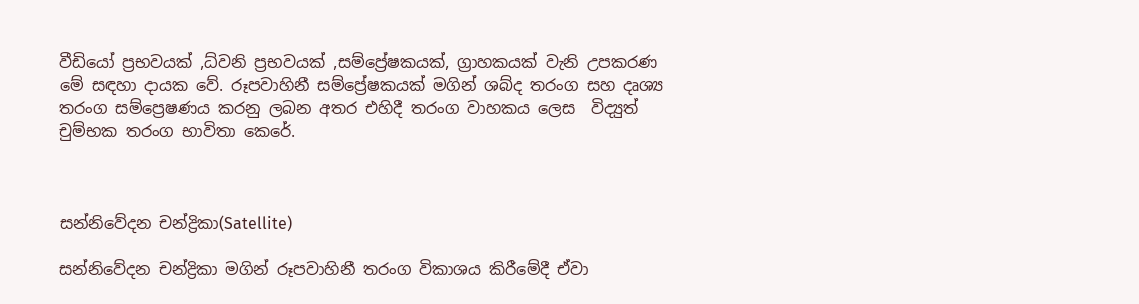වීඩියෝ ප්‍රභවයක් ,ධ්වනි ප්‍රභවයක් ,සම්ප්‍රේෂකයක්, ග්‍රාහකයක් වැනි උපකරණ මේ සඳහා දායක වේ. රූපවාහිනී සම්ප්‍රේෂකයක් මගින් ශබ්ද තරංග සහ දෘශ්‍ය තරංග සම්ප්‍රෙෂණය කරනු ලබන අතර එහිදී තරංග වාහකය ලෙස  විද්‍යුත් චුම්භක තරංග භාවිතා කෙරේ.



සන්නිවේදන චන්ද්‍රිකා(Satellite)

සන්නිවේදන චන්ද්‍රිකා මගින් රූපවාහිනී තරංග විකාශය කිරීමේදී ඒවා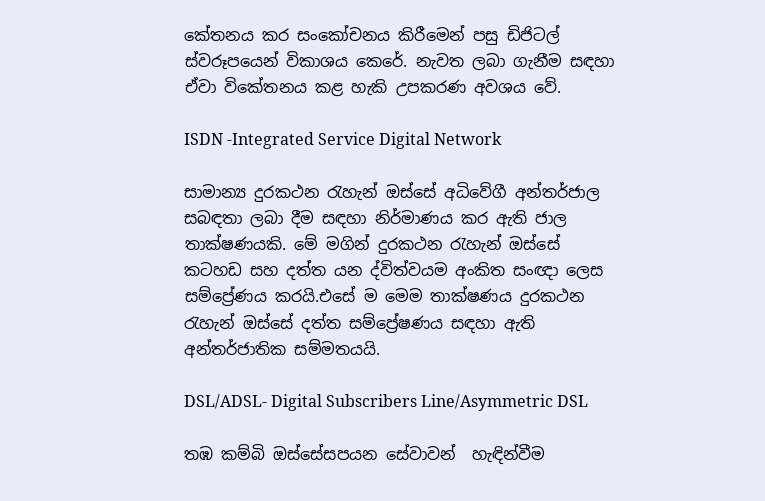කේතනය කර සංකෝචනය කිරීමෙන් පසු ඩිජිටල් ස්වරූපයෙන් විකාශය කෙරේ. නැවත ලබා ගැනීම සඳහා ඒවා විකේතනය කළ හැකි උපකරණ අවශය වේ.

ISDN -Integrated Service Digital Network

සාමාන්‍ය දුරකථන රැහැන් ඔස්සේ අධිවේගී අන්තර්ජාල සබඳතා ලබා දීම සඳහා නිර්මාණය කර ඇති ජාල තාක්ෂණයකි. මේ මගින් දුරකථන රැහැන් ඔස්සේ කටහඩ සහ දත්ත යන ද්විත්වයම අංකිත සංඥා ලෙස සම්ප්‍රේණය කරයි.එසේ ම මෙම තාක්ෂණය දුරකථන රැහැන් ඔස්සේ දත්ත සම්ප්‍රේෂණය සඳහා ඇති අන්තර්ජාතික සම්මතයයි.

DSL/ADSL- Digital Subscribers Line/Asymmetric DSL

තඹ කම්බි ඔස්සේසපයන සේවාවන්  හැඳින්වීම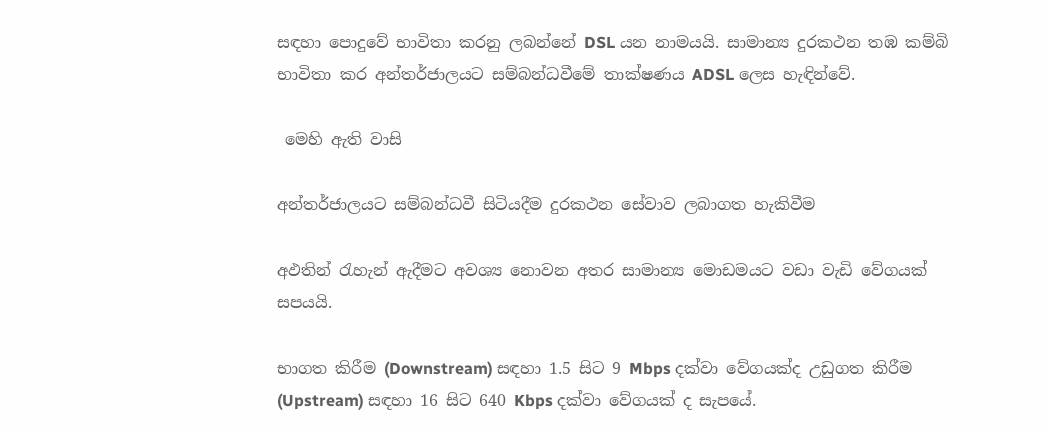සඳහා පොදුවේ භාවිතා කරනු ලබන්නේ DSL යන නාමයයි. සාමාන්‍ය දුරකථන තඹ කම්බි භාවිතා කර අන්තර්ජාලයට සම්බන්ධවීමේ තාක්ෂණය ADSL ලෙස හැඳින්වේ.

 මෙහි ඇති වාසි

අන්තර්ජාලයට සම්බන්ධවී සිටියදීම දුරකථන සේවාව ලබාගත හැකිවීම

අඵතින් රැහැන් ඇදීමට අවශ්‍ය නොවන අතර සාමාන්‍ය මොඩමයට වඩා වැඩි වේගයක් සපයයි.

භාගත කිරීම (Downstream) සඳහා 1.5 සිට 9 Mbps දක්වා වේගයක්ද උඩුගත කිරීම (Upstream) සඳහා 16 සිට 640 Kbps දක්වා වේගයක් ද සැපයේ.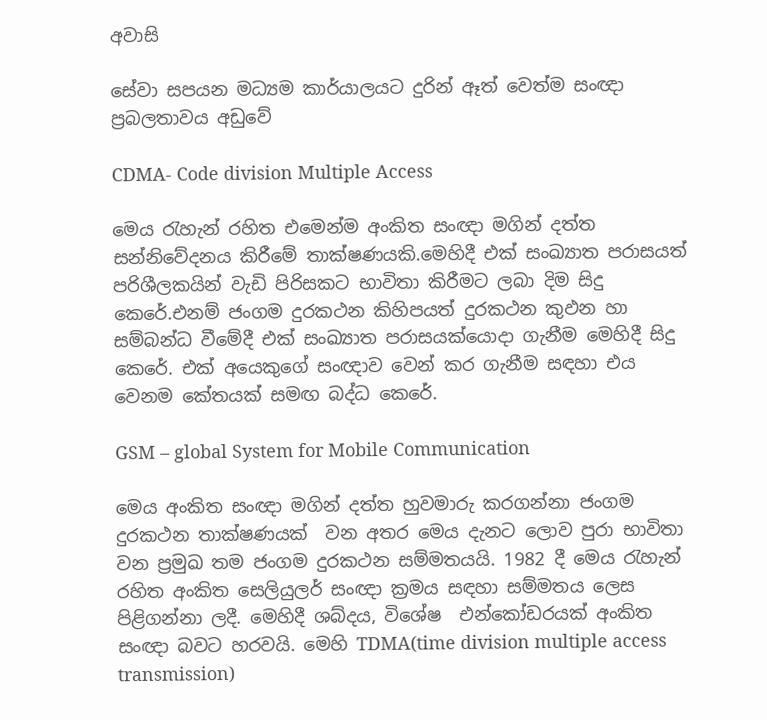අවාසි

සේවා සපයන මධ්‍යම කාර්යාලයට දුරින් ඈත් වෙත්ම සංඥා ප්‍රබලතාවය අඩුවේ

CDMA- Code division Multiple Access

මෙය රැහැන් රහිත එමෙන්ම අංකිත සංඥා මගින් දත්ත සන්නිවේදනය කිරීමේ තාක්ෂණයකි.මෙහිදී එක් සංඛ්‍යාත පරාසයත් පරිශීලකයින් වැඩි පිරිසකට භාවිතා කිරීමට ලබා දිම සිදු කෙරේ.එනම් ජංගම දුරකථන කිහිපයත් දුරකථන කුඵන හා සම්බන්ධ වීමේදී එක් සංඛ්‍යාත පරාසයක්යොදා ගැනීම මෙහිදී සිදු කෙරේ. එක් අයෙකුගේ සංඥාව වෙන් කර ගැනීම සඳහා එය වෙනම කේතයක් සමඟ බද්ධ කෙරේ.

GSM – global System for Mobile Communication

මෙය අංකිත සංඥා මගින් දත්ත හුවමාරු කරගන්නා ජංගම දුරකථන තාක්ෂණයක්  වන අතර මෙය දැනට ලොව පුරා භාවිතා වන ප්‍රමුඛ තම ජංගම දුරකථන සම්මතයයි. 1982 දී මෙය රැහැන් රහිත අංකිත සෙලියුලර් සංඥා ක්‍රමය සඳහා සම්මතය ලෙස පිළිගන්නා ලදී. මෙහිදී ශබ්දය, විශේෂ  එන්කෝඩරයක් අංකිත සංඥා බවට හරවයි. මෙහි TDMA(time division multiple access transmission)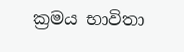ක්‍රමය භාවිතා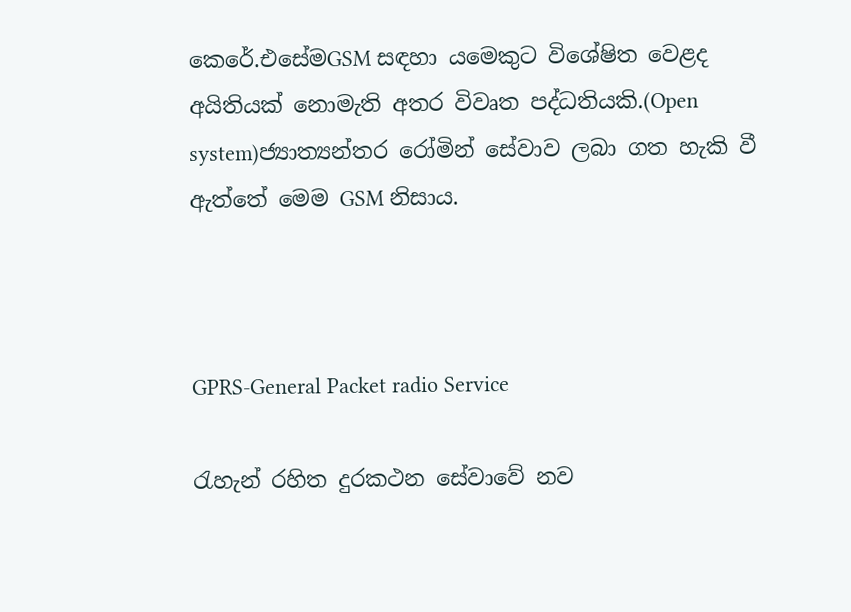කෙරේ.එසේමGSM සඳහා යමෙකුට විශේෂිත වෙළද අයිතියක් නොමැති අතර විවෘත පද්ධතියකි.(Open system)ජ්‍යාත්‍යන්තර රෝමින් සේවාව ලබා ගත හැකි වී ඇත්තේ මෙම GSM නිසාය.



GPRS-General Packet radio Service

රැහැන් රහිත දුරකථන සේවාවේ නව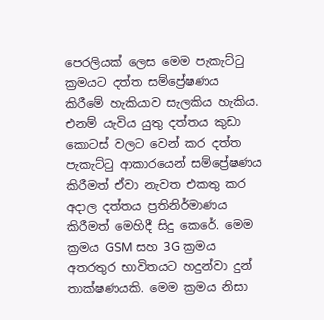පෙරලියක් ලෙස මෙම පැකැට්ටු ක්‍රමයට දත්ත සම්ප්‍රේෂණය කිරීමේ හැකියාව සැලකිය හැකිය. එනම් යැවිය යුතු දත්තය කුඩා කොටස් වලට වෙන් කර දත්ත පැකැට්ටු ආකාරයෙන් සම්ප්‍රේෂණය කිරීමත් ඒවා නැවත එකතු කර අදාල දත්තය ප්‍රතිනිර්මාණය කිරීමත් මෙහිදී සිදු කෙරේ. මෙම ක්‍රමය GSM සහ 3G ක්‍රමය අතරතුර භාවිතයට හදුන්වා දුන් තාක්ෂණයකි. මෙම ක්‍රමය නිසා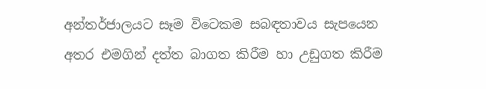අන්තර්ජාලයට සෑම විටෙකම සබඳතාවය සැපයෙන අතර එමගින් දත්ත බාගත කිරීම හා උඩුගත කිරීම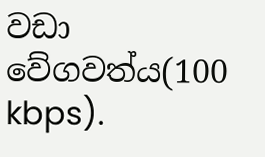වඩා වේගවත්ය(100 kbps).